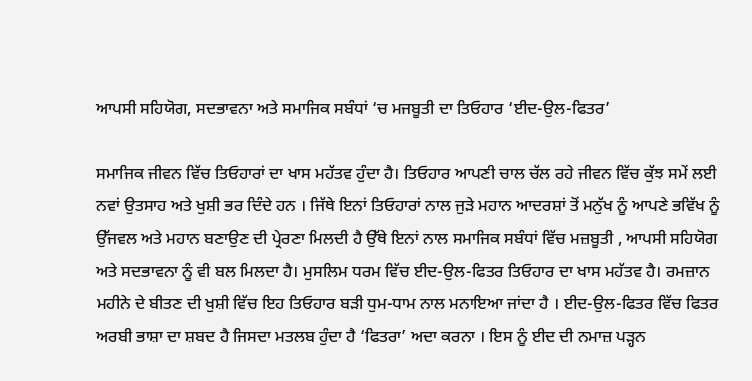ਆਪਸੀ ਸਹਿਯੋਗ, ਸਦਭਾਵਨਾ ਅਤੇ ਸਮਾਜਿਕ ਸਬੰਧਾਂ ‘ਚ ਮਜਬੂਤੀ ਦਾ ਤਿਓਹਾਰ ‘ਈਦ-ਉਲ-ਫਿਤਰ’

ਸਮਾਜਿਕ ਜੀਵਨ ਵਿੱਚ ਤਿਓਹਾਰਾਂ ਦਾ ਖਾਸ ਮਹੱਤਵ ਹੁੰਦਾ ਹੈ। ਤਿਓਹਾਰ ਆਪਣੀ ਚਾਲ ਚੱਲ ਰਹੇ ਜੀਵਨ ਵਿੱਚ ਕੁੱਝ ਸਮੇਂ ਲਈ ਨਵਾਂ ਉਤਸਾਹ ਅਤੇ ਖੁਸ਼ੀ ਭਰ ਦਿੰਦੇ ਹਨ । ਜਿੱਥੇ ਇਨਾਂ ਤਿਓਹਾਰਾਂ ਨਾਲ ਜੁੜੇ ਮਹਾਨ ਆਦਰਸ਼ਾਂ ਤੋਂ ਮਨੁੱਖ ਨੂੰ ਆਪਣੇ ਭਵਿੱਖ ਨੂੰ ਉੱਜਵਲ ਅਤੇ ਮਹਾਨ ਬਣਾਉਣ ਦੀ ਪ੍ਰੇਰਣਾ ਮਿਲਦੀ ਹੈ ਉੱਥੇ ਇਨਾਂ ਨਾਲ ਸਮਾਜਿਕ ਸਬੰਧਾਂ ਵਿੱਚ ਮਜ਼ਬੂਤੀ , ਆਪਸੀ ਸਹਿਯੋਗ ਅਤੇ ਸਦਭਾਵਨਾ ਨੂੰ ਵੀ ਬਲ ਮਿਲਦਾ ਹੈ। ਮੁਸਲਿਮ ਧਰਮ ਵਿੱਚ ਈਦ-ਉਲ-ਫਿਤਰ ਤਿਓਹਾਰ ਦਾ ਖਾਸ ਮਹੱਤਵ ਹੈ। ਰਮਜ਼ਾਨ ਮਹੀਨੇ ਦੇ ਬੀਤਣ ਦੀ ਖੁਸ਼ੀ ਵਿੱਚ ਇਹ ਤਿਓਹਾਰ ਬੜੀ ਧੁਮ-ਧਾਮ ਨਾਲ ਮਨਾਇਆ ਜਾਂਦਾ ਹੈ । ਈਦ-ਉਲ-ਫਿਤਰ ਵਿੱਚ ਫਿਤਰ ਅਰਬੀ ਭਾਸ਼ਾ ਦਾ ਸ਼ਬਦ ਹੈ ਜਿਸਦਾ ਮਤਲਬ ਹੁੰਦਾ ਹੈ ‘ਫਿਤਰਾ’ ਅਦਾ ਕਰਨਾ । ਇਸ ਨੂੰ ਈਦ ਦੀ ਨਮਾਜ਼ ਪੜ੍ਹਨ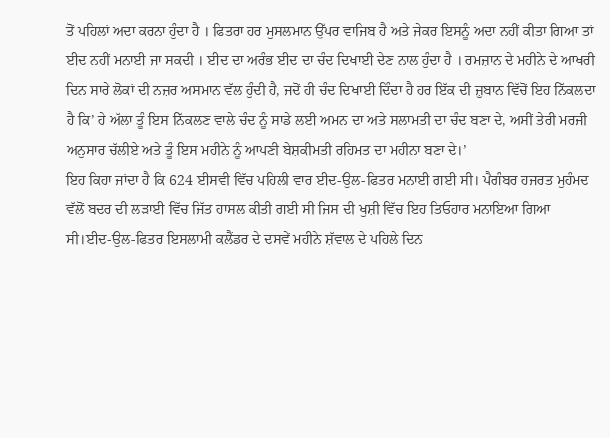ਤੋਂ ਪਹਿਲਾਂ ਅਦਾ ਕਰਨਾ ਹੁੰਦਾ ਹੈ । ਫਿਤਰਾ ਹਰ ਮੁਸਲਮਾਨ ਉੱਪਰ ਵਾਜਿਬ ਹੈ ਅਤੇ ਜੇਕਰ ਇਸਨੂੰ ਅਦਾ ਨਹੀਂ ਕੀਤਾ ਗਿਆ ਤਾਂ ਈਦ ਨਹੀਂ ਮਨਾਈ ਜਾ ਸਕਦੀ । ਈਦ ਦਾ ਅਰੰਭ ਈਦ ਦਾ ਚੰਦ ਦਿਖਾਈ ਦੇਣ ਨਾਲ ਹੁੰਦਾ ਹੈ । ਰਮਜ਼ਾਨ ਦੇ ਮਹੀਨੇ ਦੇ ਆਖਰੀ ਦਿਨ ਸਾਰੇ ਲੋਕਾਂ ਦੀ ਨਜ਼ਰ ਅਸਮਾਨ ਵੱਲ ਹੁੰਦੀ ਹੈ, ਜਦੋਂ ਹੀ ਚੰਦ ਦਿਖਾਈ ਦਿੰਦਾ ਹੈ ਹਰ ਇੱਕ ਦੀ ਜ਼ੁਬਾਨ ਵਿੱਚੋਂ ਇਹ ਨਿੱਕਲਦਾ ਹੈ ਕਿ’ ਹੇ ਅੱਲਾ ਤੂੰ ਇਸ ਨਿੱਕਲਣ ਵਾਲੇ ਚੰਦ ਨੂੰ ਸਾਡੇ ਲਈ ਅਮਨ ਦਾ ਅਤੇ ਸਲਾਮਤੀ ਦਾ ਚੰਦ ਬਣਾ ਦੇ, ਅਸੀਂ ਤੇਰੀ ਮਰਜੀ ਅਨੁਸਾਰ ਚੱਲੀਏ ਅਤੇ ਤੂੰ ਇਸ ਮਹੀਨੇ ਨੂੰ ਆਪਣੀ ਬੇਸ਼ਕੀਮਤੀ ਰਹਿਮਤ ਦਾ ਮਹੀਨਾ ਬਣਾ ਦੇ।’
ਇਹ ਕਿਹਾ ਜਾਂਦਾ ਹੈ ਕਿ 624 ਈਸਵੀ ਵਿੱਚ ਪਹਿਲੀ ਵਾਰ ਈਦ-ਉਲ-ਫਿਤਰ ਮਨਾਈ ਗਈ ਸੀ। ਪੈਗੰਬਰ ਹਜਰਤ ਮੁਹੰਮਦ ਵੱਲੋਂ ਬਦਰ ਦੀ ਲੜਾਈ ਵਿੱਚ ਜਿੱਤ ਹਾਸਲ ਕੀਤੀ ਗਈ ਸੀ ਜਿਸ ਦੀ ਖੁਸ਼ੀ ਵਿੱਚ ਇਹ ਤਿਓਹਾਰ ਮਨਾਇਆ ਗਿਆ ਸੀ।ਈਦ-ਉਲ-ਫਿਤਰ ਇਸਲਾਮੀ ਕਲੈਂਡਰ ਦੇ ਦਸਵੇਂ ਮਹੀਨੇ ਸ਼ੱਵਾਲ ਦੇ ਪਹਿਲੇ ਦਿਨ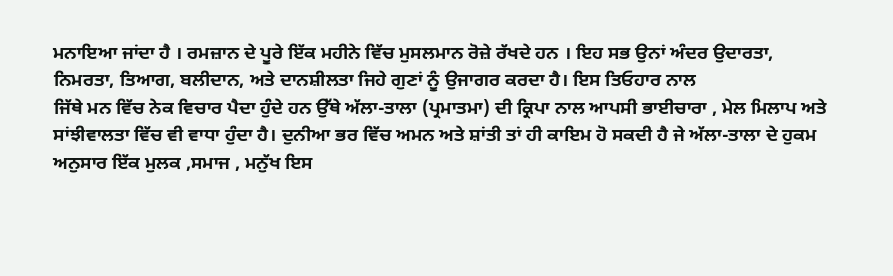ਮਨਾਇਆ ਜਾਂਦਾ ਹੈ । ਰਮਜ਼ਾਨ ਦੇ ਪੂਰੇ ਇੱਕ ਮਹੀਨੇ ਵਿੱਚ ਮੁਸਲਮਾਨ ਰੋਜ਼ੇ ਰੱਖਦੇ ਹਨ । ਇਹ ਸਭ ਉਨਾਂ ਅੰਦਰ ਉਦਾਰਤਾ, ਨਿਮਰਤਾ, ਤਿਆਗ, ਬਲੀਦਾਨ, ਅਤੇ ਦਾਨਸ਼ੀਲਤਾ ਜਿਹੇ ਗੁਣਾਂ ਨੂੰ ਉਜਾਗਰ ਕਰਦਾ ਹੈ। ਇਸ ਤਿਓਹਾਰ ਨਾਲ
ਜਿੱਥੇ ਮਨ ਵਿੱਚ ਨੇਕ ਵਿਚਾਰ ਪੈਦਾ ਹੁੰਦੇ ਹਨ ਉੱਥੇ ਅੱਲਾ-ਤਾਲਾ (ਪ੍ਰਮਾਤਮਾ) ਦੀ ਕ੍ਰਿਪਾ ਨਾਲ ਆਪਸੀ ਭਾਈਚਾਰਾ , ਮੇਲ ਮਿਲਾਪ ਅਤੇ ਸਾਂਝੀਵਾਲਤਾ ਵਿੱਚ ਵੀ ਵਾਧਾ ਹੁੰਦਾ ਹੈ। ਦੁਨੀਆ ਭਰ ਵਿੱਚ ਅਮਨ ਅਤੇ ਸ਼ਾਂਤੀ ਤਾਂ ਹੀ ਕਾਇਮ ਹੋ ਸਕਦੀ ਹੈ ਜੇ ਅੱਲਾ-ਤਾਲਾ ਦੇ ਹੁਕਮ ਅਨੁਸਾਰ ਇੱਕ ਮੁਲਕ ,ਸਮਾਜ , ਮਨੁੱਖ ਇਸ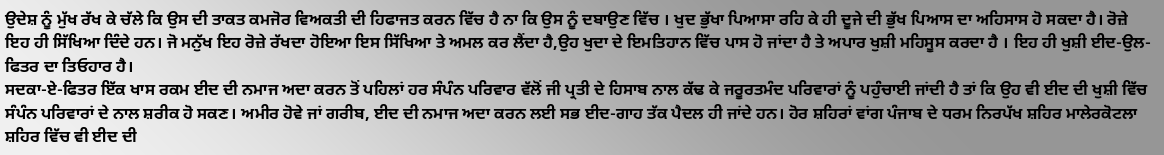ਉਦੇਸ਼ ਨੂੰ ਮੁੱਖ ਰੱਖ ਕੇ ਚੱਲੇ ਕਿ ਉਸ ਦੀ ਤਾਕਤ ਕਮਜੋਰ ਵਿਅਕਤੀ ਦੀ ਹਿਫਾਜਤ ਕਰਨ ਵਿੱਚ ਹੈ ਨਾ ਕਿ ਉਸ ਨੂੰ ਦਬਾਉਣ ਵਿੱਚ । ਖੁਦ ਭੁੱਖਾ ਪਿਆਸਾ ਰਹਿ ਕੇ ਹੀ ਦੂਜੇ ਦੀ ਭੁੱਖ ਪਿਆਸ ਦਾ ਅਹਿਸਾਸ ਹੋ ਸਕਦਾ ਹੈ। ਰੋਜ਼ੇ ਇਹ ਹੀ ਸਿੱਖਿਆ ਦਿੰਦੇ ਹਨ। ਜੋ ਮਨੁੱਖ ਇਹ ਰੋਜ਼ੇ ਰੱਖਦਾ ਹੋਇਆ ਇਸ ਸਿੱਖਿਆ ਤੇ ਅਮਲ ਕਰ ਲੈਂਦਾ ਹੈ,ਉਹ ਖੁਦਾ ਦੇ ਇਮਤਿਹਾਨ ਵਿੱਚ ਪਾਸ ਹੋ ਜਾਂਦਾ ਹੈ ਤੇ ਅਪਾਰ ਖੁਸ਼ੀ ਮਹਿਸੂਸ ਕਰਦਾ ਹੈ । ਇਹ ਹੀ ਖੁਸ਼ੀ ਈਦ-ਉਲ-ਫਿਤਰ ਦਾ ਤਿਓਹਾਰ ਹੈ।
ਸਦਕਾ-ਏ-ਫਿਤਰ ਇੱਕ ਖਾਸ ਰਕਮ ਈਦ ਦੀ ਨਮਾਜ ਅਦਾ ਕਰਨ ਤੋਂ ਪਹਿਲਾਂ ਹਰ ਸੰਪੰਨ ਪਰਿਵਾਰ ਵੱਲੋਂ ਜੀ ਪ੍ਰਤੀ ਦੇ ਹਿਸਾਬ ਨਾਲ ਕੱਢ ਕੇ ਜਰੂਰਤਮੰਦ ਪਰਿਵਾਰਾਂ ਨੂੰ ਪਹੁੰਚਾਈ ਜਾਂਦੀ ਹੈ ਤਾਂ ਕਿ ਉਹ ਵੀ ਈਦ ਦੀ ਖੁਸ਼ੀ ਵਿੱਚ ਸੰਪੰਨ ਪਰਿਵਾਰਾਂ ਦੇ ਨਾਲ ਸ਼ਰੀਕ ਹੋ ਸਕਣ। ਅਮੀਰ ਹੋਵੇ ਜਾਂ ਗਰੀਬ, ਈਦ ਦੀ ਨਮਾਜ ਅਦਾ ਕਰਨ ਲਈ ਸਭ ਈਦ-ਗਾਹ ਤੱਕ ਪੈਦਲ ਹੀ ਜਾਂਦੇ ਹਨ। ਹੋਰ ਸ਼ਹਿਰਾਂ ਵਾਂਗ ਪੰਜਾਬ ਦੇ ਧਰਮ ਨਿਰਪੱਖ ਸ਼ਹਿਰ ਮਾਲੇਰਕੋਟਲਾ ਸ਼ਹਿਰ ਵਿੱਚ ਵੀ ਈਦ ਦੀ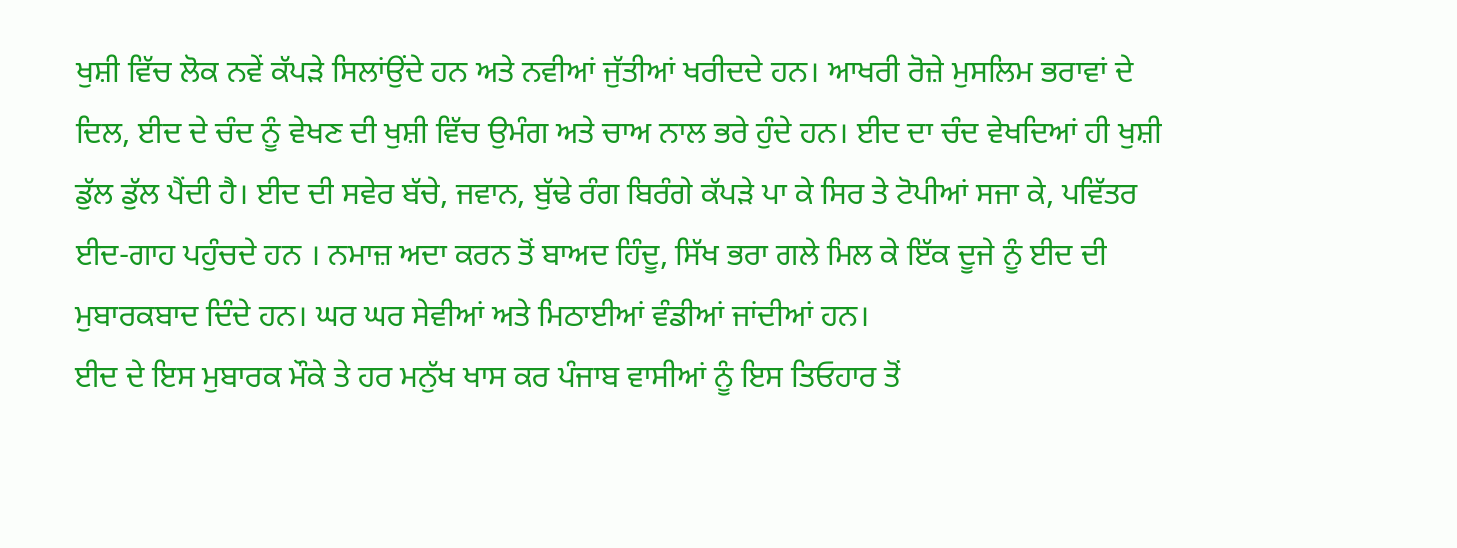ਖੁਸ਼ੀ ਵਿੱਚ ਲੋਕ ਨਵੇਂ ਕੱਪੜੇ ਸਿਲਾਂਉਂਦੇ ਹਨ ਅਤੇ ਨਵੀਆਂ ਜੁੱਤੀਆਂ ਖਰੀਦਦੇ ਹਨ। ਆਖਰੀ ਰੋਜ਼ੇ ਮੁਸਲਿਮ ਭਰਾਵਾਂ ਦੇ ਦਿਲ, ਈਦ ਦੇ ਚੰਦ ਨੂੰ ਵੇਖਣ ਦੀ ਖੁਸ਼ੀ ਵਿੱਚ ਉਮੰਗ ਅਤੇ ਚਾਅ ਨਾਲ ਭਰੇ ਹੁੰਦੇ ਹਨ। ਈਦ ਦਾ ਚੰਦ ਵੇਖਦਿਆਂ ਹੀ ਖੁਸ਼ੀ ਡੁੱਲ ਡੁੱਲ ਪੈਂਦੀ ਹੈ। ਈਦ ਦੀ ਸਵੇਰ ਬੱਚੇ, ਜਵਾਨ, ਬੁੱਢੇ ਰੰਗ ਬਿਰੰਗੇ ਕੱਪੜੇ ਪਾ ਕੇ ਸਿਰ ਤੇ ਟੋਪੀਆਂ ਸਜਾ ਕੇ, ਪਵਿੱਤਰ ਈਦ-ਗਾਹ ਪਹੁੰਚਦੇ ਹਨ । ਨਮਾਜ਼ ਅਦਾ ਕਰਨ ਤੋਂ ਬਾਅਦ ਹਿੰਦੂ, ਸਿੱਖ ਭਰਾ ਗਲੇ ਮਿਲ ਕੇ ਇੱਕ ਦੂਜੇ ਨੂੰ ਈਦ ਦੀ ਮੁਬਾਰਕਬਾਦ ਦਿੰਦੇ ਹਨ। ਘਰ ਘਰ ਸੇਵੀਆਂ ਅਤੇ ਮਿਠਾਈਆਂ ਵੰਡੀਆਂ ਜਾਂਦੀਆਂ ਹਨ।
ਈਦ ਦੇ ਇਸ ਮੁਬਾਰਕ ਮੌਕੇ ਤੇ ਹਰ ਮਨੁੱਖ ਖਾਸ ਕਰ ਪੰਜਾਬ ਵਾਸੀਆਂ ਨੂੰ ਇਸ ਤਿਓਹਾਰ ਤੋਂ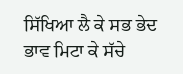ਸਿੱਖਿਆ ਲੈ ਕੇ ਸਭ ਭੇਦ ਭਾਵ ਮਿਟਾ ਕੇ ਸੱਚੇ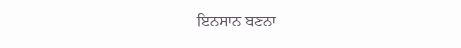ਇਨਸਾਨ ਬਣਨਾ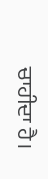ਚਾਹੀਦਾ ਹੈ।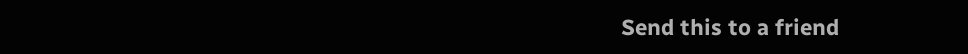Send this to a friend